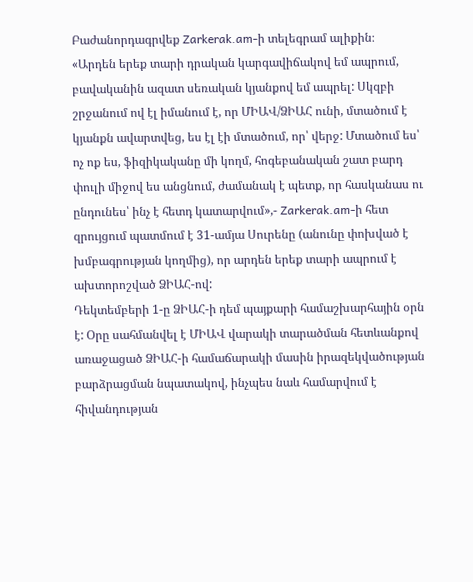Բաժանորդագրվեք Zarkerak.am-ի տելեգրամ ալիքին։
«Արդեն երեք տարի դրական կարգավիճակով եմ ապրում, բավականին ազատ սեռական կյանքով եմ ապրել: Սկզբի շրջանում ով էլ իմանում է, որ ՄԻԱՎ/ՁԻԱՀ ունի, մտածում է կյանքն ավարտվեց, ես էլ էի մտածում, որ՝ վերջ: Մտածում ես՝ ոչ ոք ես, ֆիզիկականը մի կողմ, հոգեբանական շատ բարդ փուլի միջով ես անցնում, ժամանակ է պետք, որ հասկանաս ու ընդունես՝ ինչ է հետդ կատարվում»,- Zarkerak.am-ի հետ զրույցում պատմում է 31-ամյա Սուրենը (անունը փոխված է խմբագրության կողմից), որ արդեն երեք տարի ապրում է ախտորոշված ՁԻԱՀ-ով:
Դեկտեմբերի 1-ը ՁԻԱՀ-ի դեմ պայքարի համաշխարհային օրն է: Օրը սահմանվել է ՄԻԱՎ վարակի տարածման հետևանքով առաջացած ՁԻԱՀ-ի համաճարակի մասին իրազեկվածության բարձրացման նպատակով, ինչպես նաև համարվում է հիվանդության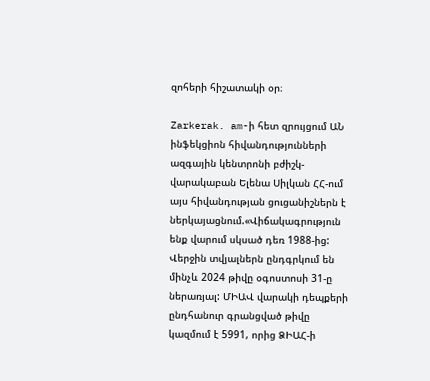զոհերի հիշատակի օր։

Zarkerak. am-ի հետ զրույցում ԱՆ ինֆեկցիոն հիվանդությունների ազգային կենտրոնի բժիշկ-վարակաբան Ելենա Սիլկան ՀՀ-ում այս հիվանդության ցուցանիշներն է ներկայացնում.«Վիճակագրություն ենք վարում սկսած դեռ 1988-ից: Վերջին տվյալներն ընդգրկում են մինչև 2024 թիվը օգոստոսի 31-ը ներառյալ: ՄԻԱՎ վարակի դեպքերի ընդհանուր գրանցված թիվը կազմում է 5991, որից ՁԻԱՀ-ի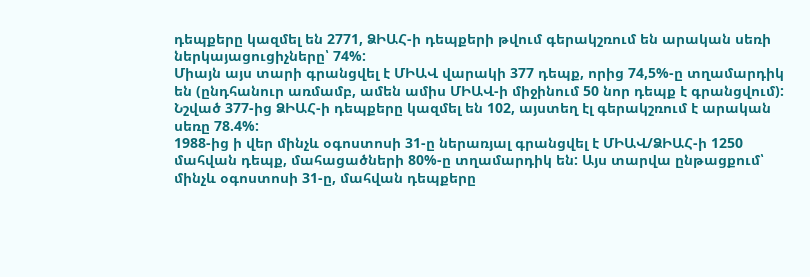դեպքերը կազմել են 2771, ՁԻԱՀ-ի դեպքերի թվում գերակշռում են արական սեռի ներկայացուցիչները՝ 74%:
Միայն այս տարի գրանցվել է ՄԻԱՎ վարակի 377 դեպք, որից 74,5%-ը տղամարդիկ են (ընդհանուր առմամբ, ամեն ամիս ՄԻԱՎ-ի միջինում 50 նոր դեպք է գրանցվում): Նշված 377-ից ՁԻԱՀ-ի դեպքերը կազմել են 102, այստեղ էլ գերակշռում է արական սեռը 78.4%:
1988-ից ի վեր մինչև օգոստոսի 31-ը ներառյալ գրանցվել է ՄԻԱՎ/ՁԻԱՀ-ի 1250 մահվան դեպք, մահացածների 80%-ը տղամարդիկ են: Այս տարվա ընթացքում՝ մինչև օգոստոսի 31-ը, մահվան դեպքերը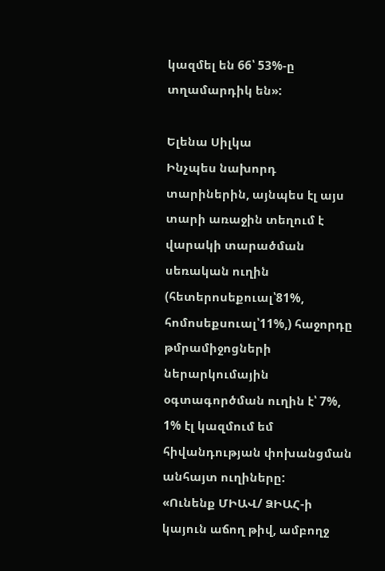կազմել են 66՝ 53%-ը տղամարդիկ են»:

Ելենա Սիլկա
Ինչպես նախորդ տարիներին, այնպես էլ այս տարի առաջին տեղում է վարակի տարածման սեռական ուղին (հետերոսեքուալ՝81%, հոմոսեքսուալ՝11%,) հաջորդը թմրամիջոցների ներարկումային օգտագործման ուղին է՝ 7%, 1% էլ կազմում եմ հիվանդության փոխանցման անհայտ ուղիները:
«Ունենք ՄԻԱՎ/ ՁԻԱՀ-ի կայուն աճող թիվ, ամբողջ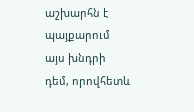աշխարհն է պայքարում այս խնդրի դեմ, որովհետև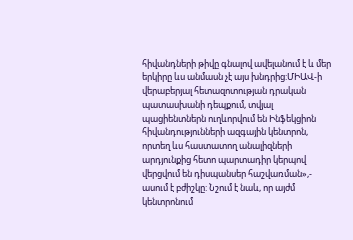հիվանդների թիվը գնալով ավելանում է և մեր երկիրը ևս անմասն չէ այս խնդրից:ՄԻԱՎ-ի վերաբերյալ հետազոտության դրական պատասխանի դեպքում, տվյալ պացիենտներն ուղևորվում են Ինֆեկցիոն հիվանդությունների ազգային կենտրոն, որտեղ ևս հաստատող անալիզների արդյունքից հետո պարտադիր կերպով վերցվում են դիսպանսեր հաշվառման»,- ասում է բժիշկը: Նշում է նաև, որ այժմ կենտրոնում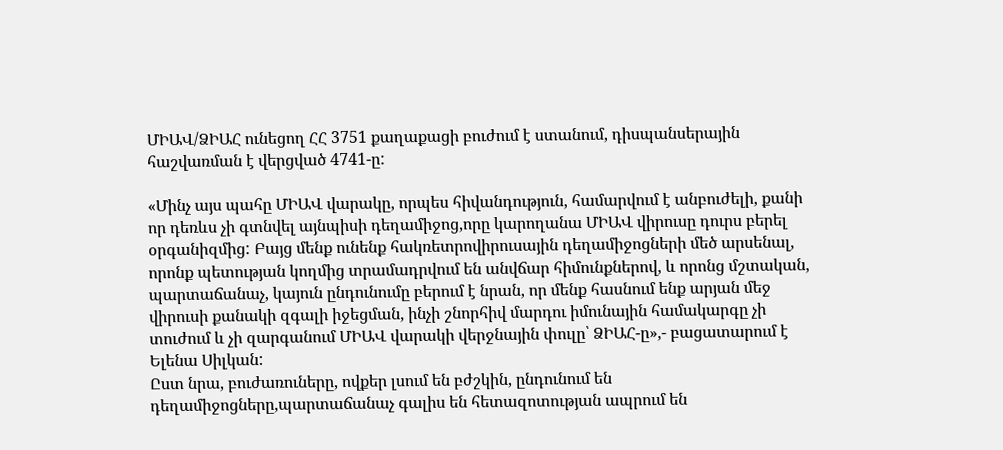ՄԻԱՎ/ՁԻԱՀ ունեցող ՀՀ 3751 քաղաքացի բուժում է ստանում, դիսպանսերային հաշվառման է վերցված 4741-ը:

«Մինչ այս պահը ՄԻԱՎ վարակը, որպես հիվանդություն, համարվում է անբուժելի, քանի որ դեռևս չի գտնվել այնպիսի դեղամիջոց,որը կարողանա ՄԻԱՎ վիրուսը դուրս բերել օրգանիզմից: Բայց մենք ունենք հակռետրովիրուսային դեղամիջոցների մեծ արսենալ, որոնք պետության կողմից տրամադրվում են անվճար հիմունքներով, և որոնց մշտական, պարտաճանաչ, կայուն ընդունումը բերում է նրան, որ մենք հասնում ենք արյան մեջ վիրուսի քանակի զգալի իջեցման, ինչի շնորհիվ մարդու իմունային համակարգը չի տուժում և չի զարգանում ՄԻԱՎ վարակի վերջնային փուլը՝ ՁԻԱՀ-ը»,- բացատարում է Ելենա Սիլկան:
Ըստ նրա, բուժառուները, ովքեր լսում են բժշկին, ընդունում են դեղամիջոցները,պարտաճանաչ գալիս են հետազոտության ապրում են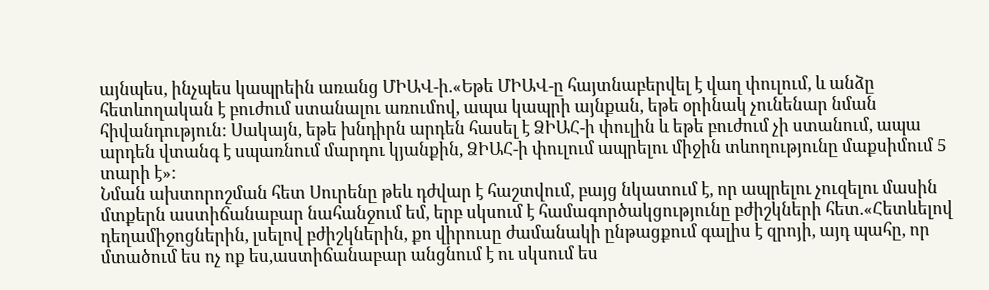այնպես, ինչպես կապրեին առանց ՄԻԱՎ-ի.«Եթե ՄԻԱՎ-ը հայտնաբերվել է վաղ փուլում, և անձը հետևողական է բուժում ստանալու առումով, ապա կապրի այնքան, եթե օրինակ չունենար նման հիվանդություն: Սակայն, եթե խնդիրն արդեն հասել է ՁԻԱՀ-ի փուլին և եթե բուժում չի ստանում, ապա արդեն վտանգ է սպառնում մարդու կյանքին, ՁԻԱՀ-ի փուլում ապրելու միջին տևողությունը մաքսիմում 5 տարի է»:
Նման ախտորոշման հետ Սուրենը թեև դժվար է հաշտվում, բայց նկատում է, որ ապրելու չուզելու մասին մտքերն աստիճանաբար նահանջում եմ, երբ սկսում է համագործակցությունը բժիշկների հետ.«Հետևելով դեղամիջոցներին, լսելով բժիշկներին, քո վիրուսը ժամանակի ընթացքում գալիս է զրոյի, այդ պահը, որ մտածում ես ոչ ոք ես,աստիճանաբար անցնում է ու սկսում ես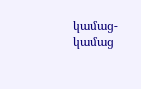կամաց-կամաց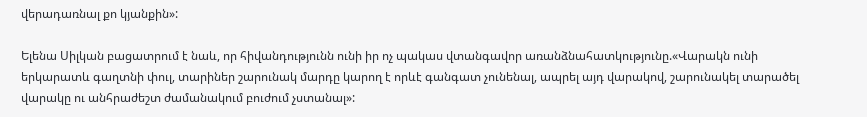վերադառնալ քո կյանքին»:

Ելենա Սիլկան բացատրում է նաև, որ հիվանդությունն ունի իր ոչ պակաս վտանգավոր առանձնահատկությունը.«Վարակն ունի երկարատև գաղտնի փուլ, տարիներ շարունակ մարդը կարող է որևէ գանգատ չունենալ, ապրել այդ վարակով, շարունակել տարածել վարակը ու անհրաժեշտ ժամանակում բուժում չստանալ»: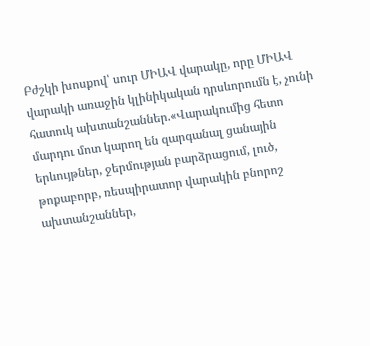Բժշկի խոսքով՝ սուր ՄԻԱՎ վարակը, որը ՄԻԱՎ վարակի առաջին կլինիկական դրսևորումն է, չունի հատուկ ախտանշաններ.«Վարակումից հետո մարդու մոտ կարող են զարգանալ ցանային երևույթներ, ջերմության բարձրացում, լուծ, թոքաբորբ, ռեսպիրատոր վարակին բնորոշ ախտանշաններ,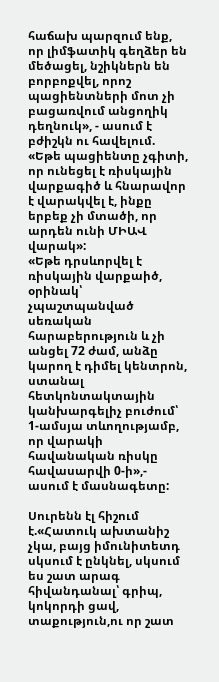հաճախ պարզում ենք, որ լիմֆատիկ գեղձեր են մեծացել, նշիկներն են բորբոքվել, որոշ պացիենտների մոտ չի բացառվում անցողիկ դեղնուկ», - ասում է բժիշկն ու հավելում. «Եթե պացիենտը չգիտի, որ ունեցել է ռիսկային վարքագիծ և հնարավոր է վարակվել է, ինքը երբեք չի մտածի, որ արդեն ունի ՄԻԱՎ վարակ»:
«Եթե դրսևորվել է ռիսկային վարքաիծ, օրինակ՝ չպաշտպանված սեռական հարաբերություն և չի անցել 72 ժամ, անձը կարող է դիմել կենտրոն, ստանալ հետկոնտակտային կանխարգելիչ բուժում՝ 1-ամսյա տևողությամբ, որ վարակի հավանական ռիսկը հավասարվի 0-ի»,- ասում է մասնագետը:

Սուրենն էլ հիշում է.«Հատուկ ախտանիշ չկա, բայց իմունիտետդ սկսում է ընկնել, սկսում ես շատ արագ հիվանդանալ՝ գրիպ, կոկորդի ցավ, տաքություն,ու որ շատ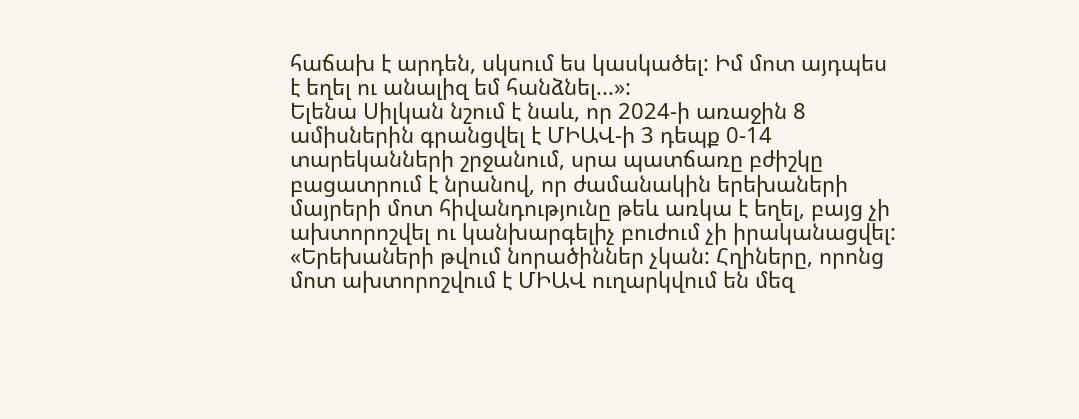հաճախ է արդեն, սկսում ես կասկածել: Իմ մոտ այդպես է եղել ու անալիզ եմ հանձնել...»:
Ելենա Սիլկան նշում է նաև, որ 2024-ի առաջին 8 ամիսներին գրանցվել է ՄԻԱՎ-ի 3 դեպք 0-14 տարեկանների շրջանում, սրա պատճառը բժիշկը բացատրում է նրանով, որ ժամանակին երեխաների մայրերի մոտ հիվանդությունը թեև առկա է եղել, բայց չի ախտորոշվել ու կանխարգելիչ բուժում չի իրականացվել:
«Երեխաների թվում նորածիններ չկան: Հղիները, որոնց մոտ ախտորոշվում է ՄԻԱՎ ուղարկվում են մեզ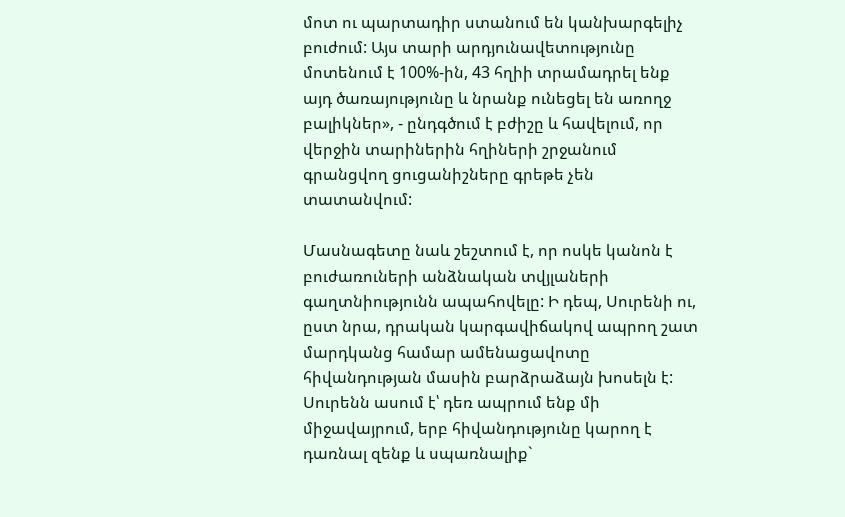մոտ ու պարտադիր ստանում են կանխարգելիչ բուժում: Այս տարի արդյունավետությունը մոտենում է 100%-ին, 43 հղիի տրամադրել ենք այդ ծառայությունը և նրանք ունեցել են առողջ բալիկներ», - ընդգծում է բժիշը և հավելում, որ վերջին տարիներին հղիների շրջանում գրանցվող ցուցանիշները գրեթե չեն տատանվում:

Մասնագետը նաև շեշտում է, որ ոսկե կանոն է բուժառուների անձնական տվյլաների գաղտնիությունն ապահովելը: Ի դեպ, Սուրենի ու, ըստ նրա, դրական կարգավիճակով ապրող շատ մարդկանց համար ամենացավոտը հիվանդության մասին բարձրաձայն խոսելն է: Սուրենն ասում է՝ դեռ ապրում ենք մի միջավայրում, երբ հիվանդությունը կարող է դառնալ զենք և սպառնալիք`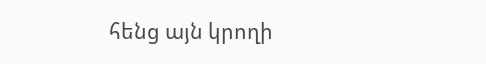հենց այն կրողի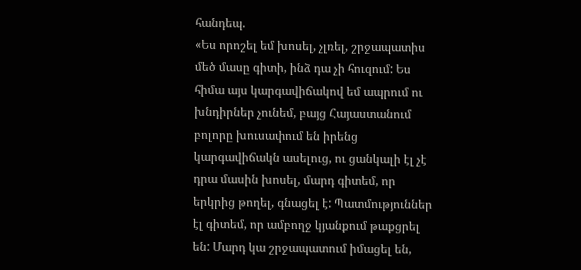հանդեպ.
«Ես որոշել եմ խոսել, չլռել, շրջապատիս մեծ մասը գիտի, ինձ դա չի հուզում: Ես հիմա այս կարգավիճակով եմ ապրում ու խնդիրներ չունեմ, բայց Հայաստանում բոլորը խուսափում են իրենց կարգավիճակն ասելուց, ու ցանկալի էլ չէ դրա մասին խոսել, մարդ գիտեմ, որ երկրից թողել, գնացել է: Պատմություններ էլ գիտեմ, որ ամբողջ կյանքում թաքցրել են: Մարդ կա շրջապատում իմացել են,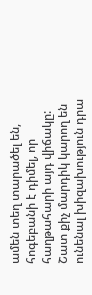ամեն տեղ տարածել են, հոգեբանի է դիմել, որ հաղթահարի այդ վիճակը: Շատ քիչ մարդիկ կարող են ունենալ խիզախություն դրա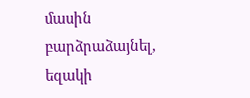մասին բարձրաձայնել, եզակի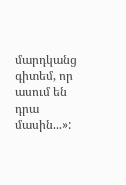մարդկանց գիտեմ, որ ասում են դրա մասին...»: